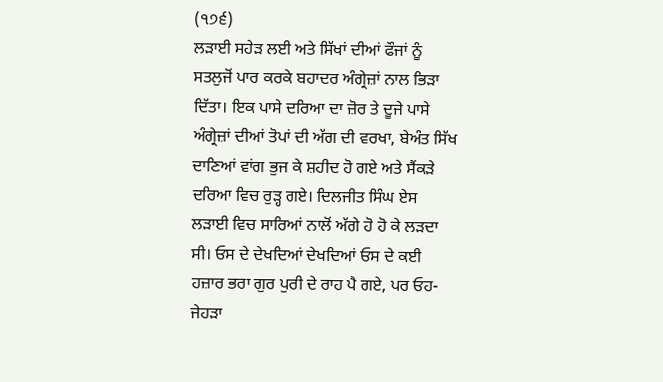(੧੭੬)
ਲੜਾਈ ਸਹੇੜ ਲਈ ਅਤੇ ਸਿੱਖਾਂ ਦੀਆਂ ਫੌਜਾਂ ਨੂੰ ਸਤਲੁਜੋਂ ਪਾਰ ਕਰਕੇ ਬਹਾਦਰ ਅੰਗ੍ਰੇਜ਼ਾਂ ਨਾਲ ਭਿੜਾ ਦਿੱਤਾ। ਇਕ ਪਾਸੇ ਦਰਿਆ ਦਾ ਜ਼ੋਰ ਤੇ ਦੂਜੇ ਪਾਸੇ ਅੰਗ੍ਰੇਜ਼ਾਂ ਦੀਆਂ ਤੋਪਾਂ ਦੀ ਅੱਗ ਦੀ ਵਰਖਾ, ਬੇਅੰਤ ਸਿੱਖ ਦਾਣਿਆਂ ਵਾਂਗ ਭੁਜ ਕੇ ਸ਼ਹੀਦ ਹੋ ਗਏ ਅਤੇ ਸੈਂਕੜੇ ਦਰਿਆ ਵਿਚ ਰੁੜ੍ਹ ਗਏ। ਦਿਲਜੀਤ ਸਿੰਘ ਏਸ ਲੜਾਈ ਵਿਚ ਸਾਰਿਆਂ ਨਾਲੋਂ ਅੱਗੇ ਹੋ ਹੋ ਕੇ ਲੜਦਾ ਸੀ। ਓਸ ਦੇ ਦੇਖਦਿਆਂ ਦੇਖਦਿਆਂ ਓਸ ਦੇ ਕਈ ਹਜ਼ਾਰ ਭਰਾ ਗੁਰ ਪੁਰੀ ਦੇ ਰਾਹ ਪੈ ਗਏ, ਪਰ ਓਹ-ਜੇਹੜਾ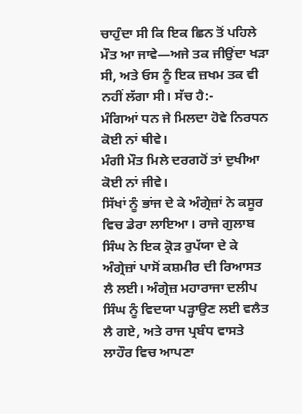ਚਾਹੁੰਦਾ ਸੀ ਕਿ ਇਕ ਛਿਨ ਤੋਂ ਪਹਿਲੇ ਮੌਤ ਆ ਜਾਵੇ—ਅਜੇ ਤਕ ਜੀਉਂਦਾ ਖੜਾ ਸੀ, ਅਤੇ ਓਸ ਨੂੰ ਇਕ ਜ਼ਖਮ ਤਕ ਵੀ ਨਹੀਂ ਲੱਗਾ ਸੀ। ਸੱਚ ਹੈ:-
ਮੰਗਿਆਂ ਧਨ ਜੇ ਮਿਲਦਾ ਹੋਵੇ ਨਿਰਧਨ ਕੋਈ ਨਾਂ ਥੀਵੇ।
ਮੰਗੀ ਮੌਤ ਮਿਲੇ ਦਰਗਹੋਂ ਤਾਂ ਦੁਖੀਆ ਕੋਈ ਨਾਂ ਜੀਵੇ।
ਸਿੱਖਾਂ ਨੂੰ ਭਾਂਜ ਦੇ ਕੇ ਅੰਗ੍ਰੇਜ਼ਾਂ ਨੇ ਕਸੂਰ ਵਿਚ ਡੇਰਾ ਲਾਇਆ। ਰਾਜੇ ਗੁਲਾਬ ਸਿੰਘ ਨੇ ਇਕ ਕ੍ਰੋੜ ਰੁਪੱਯਾ ਦੇ ਕੇ ਅੰਗ੍ਰੇਜ਼ਾਂ ਪਾਸੋਂ ਕਸ਼ਮੀਰ ਦੀ ਰਿਆਸਤ ਲੈ ਲਈ। ਅੰਗ੍ਰੇਜ਼ ਮਹਾਰਾਜਾ ਦਲੀਪ ਸਿੰਘ ਨੂੰ ਵਿਦਯਾ ਪੜ੍ਹਾਉਣ ਲਈ ਵਲੈਤ ਲੈ ਗਏ, ਅਤੇ ਰਾਜ ਪ੍ਰਬੰਧ ਵਾਸਤੇ ਲਾਹੌਰ ਵਿਚ ਆਪਣਾ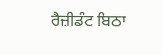ਰੈਜ਼ੀਡੰਟ ਬਿਠਾ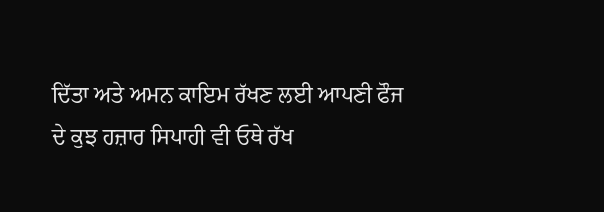ਦਿੱਤਾ ਅਤੇ ਅਮਨ ਕਾਇਮ ਰੱਖਣ ਲਈ ਆਪਣੀ ਫੌਜ ਦੇ ਕੁਝ ਹਜ਼ਾਰ ਸਿਪਾਹੀ ਵੀ ਓਥੇ ਰੱਖ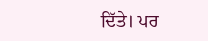ਦਿੱਤੇ। ਪਰ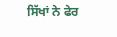ਸਿੱਖਾਂ ਨੇ ਫੇਰ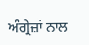ਅੰਗ੍ਰੇਜ਼ਾਂ ਨਾਲ